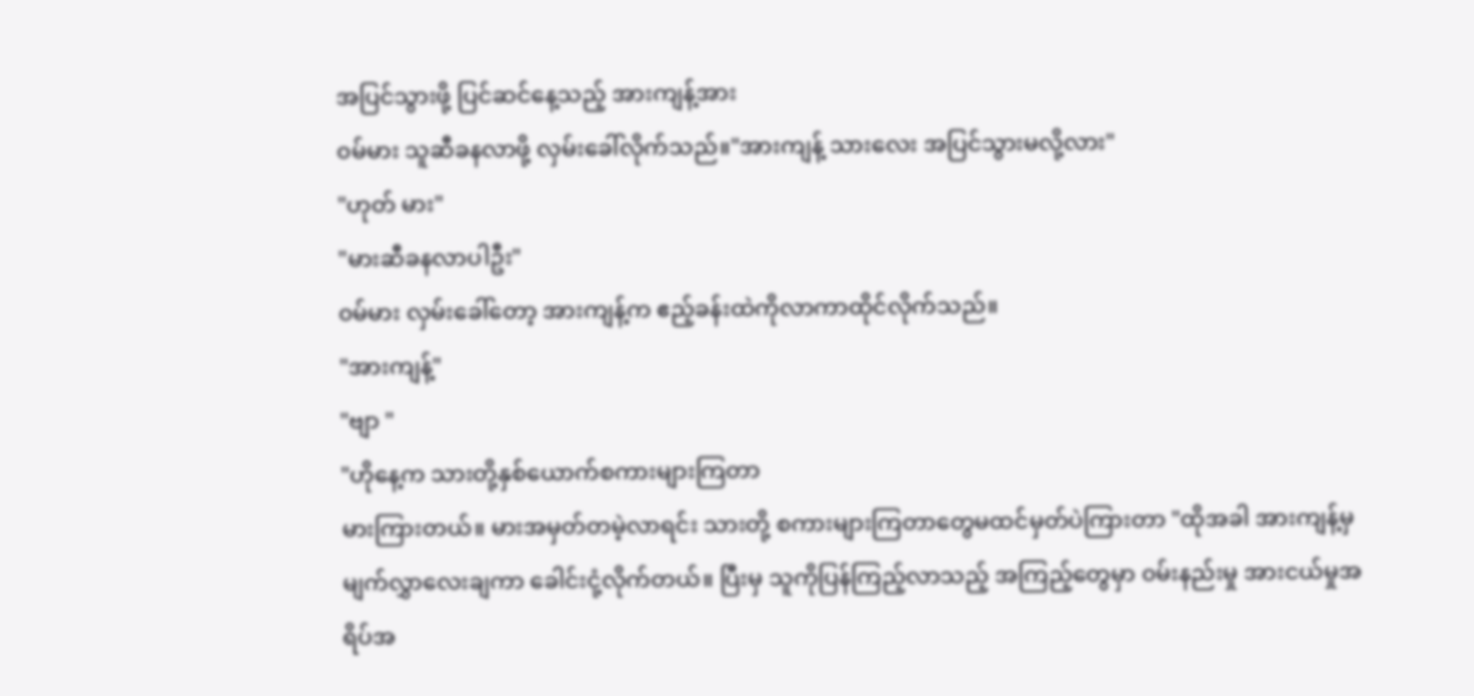အပြင်သွားဖို့ ပြင်ဆင်နေ့သည့် အားကျန့်အား
၀မ်မား သူဆီခနလာဖို့ လှမ်းခေါ်လိုက်သည်။"အားကျန့် သားလေး အပြင်သွားမလို့လား"
"ဟုတ် မား"
"မားဆီခနလာပါဦး"
၀မ်မား လှမ်းခေါ်တော့ အားကျန့်က ဧည့်ခန်းထဲကိုလာကာထိုင်လိုက်သည်။
"အားကျန့်"
"ဗျာ "
"ဟိုနေ့က သားတို့နှစ်ယောက်စကားများကြတာ
မားကြားတယ်။ မားအမှတ်တမဲ့လာရင်း သားတို့ စကားများကြတာတွေမထင်မှတ်ပဲကြားတာ "ထိုအခါ အားကျန့်မှ မျက်လွှာလေးချကာ ခေါင်းငုံ့လိုက်တယ်။ ပြီးမှ သူကိုပြန်ကြည့်လာသည့် အကြည့်တွေမှာ ၀မ်းနည်းမှု အားငယ်မှုအရိပ်အ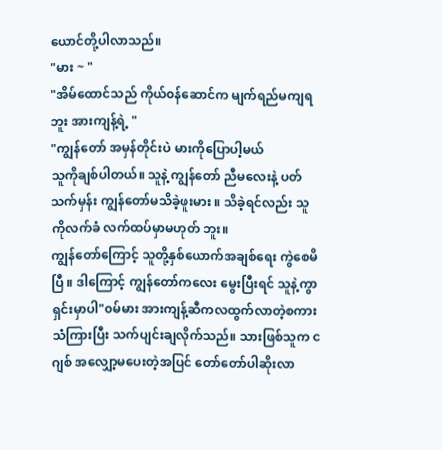ယောင်တို့ပါလာသည်။
"မား ~ "
"အိမ်ထောင်သည် ကိုယ်၀န်ဆောင်က မျက်ရည်မကျရဘူး အားကျန့်ရဲ့ "
"ကျွန်တော် အမှန်တိုင်းပဲ မားကိုပြောပါ့မယ်
သူကိုချစ်ပါတယ်။ သူနဲ့ ကျွန်တော် ညီမလေးနဲ့ ပတ်သက်မှန်း ကျွန်တော်မသိခဲ့ဖူးမား ။ သိခဲ့ရင်လည်း သူကိုလက်ခံ လက်ထပ်မှာမဟုတ် ဘူး။
ကျွန်တော်ကြောင့် သူတို့နှစ်ယောက်အချစ်ရေး ကွဲစေမိပြီ ။ ဒါကြောင့် ကျွန်တော်ကလေး မွေးပြီးရင် သူနဲ့ကွာရှင်းမှာပါ"၀မ်မား အားကျန့်ဆီကလထွက်လာတဲ့စကားသံကြားပြီး သက်ပျင်းချလိုက်သည်။ သားဖြစ်သူက ငဂျစ် အလျှော့မပေးတဲ့အပြင် တော်တော်ပါဆိုးလာ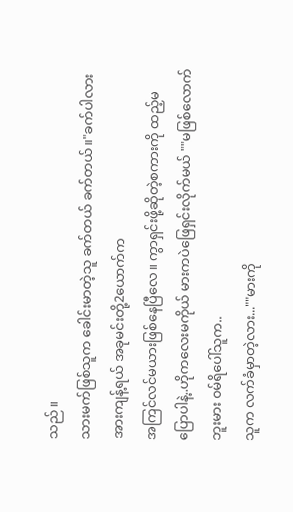သည်။
သားမက်ဖြစ်သူက ခေါင်းမာတဲ့သူ ခက်တယ် ခက်တယ်။"ခက်ပါလား အားကျန့်ရယ် အခုမင်းတို့2ယောက်က
အကြင်လင်မယားဖြစ်နေပြီလေ။ ကွာရှင်းဖို့ဆိုတဲ့စကားကို ထည့်မပြောပါနဲ့..ဟိုကလေးမကိုယ် မားကပဲဖြေရှင်းလိုက်မယ် ""မဖြစ်လောက်ဘူးမား ၀မ်ရိပေါ်သူက..
သူက လက်ခံမှာတဲ့လား...""မားကို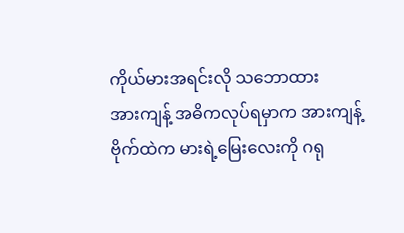ကိုယ်မားအရင်းလို သဘောထား
အားကျန့် အဓိကလုပ်ရမှာက အားကျန့်ဗိုက်ထဲက မားရဲ့မြေးလေးကို ဂရု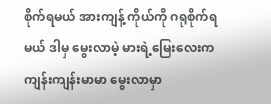စိုက်ရမယ် အားကျန့် ကိုယ်ကို ဂရုစိုက်ရမယ် ဒါမှ မွေးလာမဲ့ မားရဲ့မြေးလေးက
ကျန်းကျန်းမာမာ မွေးလာမှာ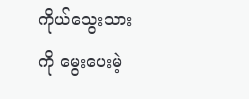ကိုယ်သွေးသားကို မွေးပေးမဲ့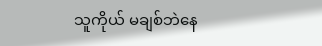သူကိုယ် မချစ်ဘဲနေ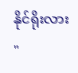နိုင်ရိုးလား "